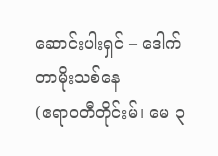ဆောင်းပါးရှင် – ဒေါက်တာမိုးသစ်နေ
(ဧရာဝတီတိုင်းမ်၊ မေ ၃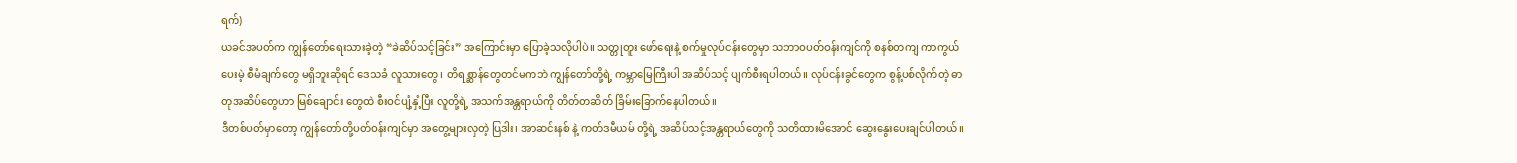ရက်)
ယခင်အပတ်က ကျွန်တော်ရေးသားခဲ့တဲ့ “ခဲဆိပ်သင့်ခြင်း” အကြောင်းမှာ ပြောခဲ့သလိုပါပဲ။ သတ္တုတူး ဖော်ရေးနဲ့ စက်မှုလုပ်ငန်းတွေမှာ သဘာဝပတ်ဝန်းကျင်ကို စနစ်တကျ ကာကွယ်ပေးမဲ့ စီမံချက်တွေ မရှိဘူးဆိုရင် ဒေသခံ လူသားတွေ၊ တိရစ္ဆာန်တွေတင်မကဘဲ ကျွန်တော်တို့ရဲ့ ကမ္ဘာမြေကြီးပါ အဆိပ်သင့် ပျက်စီးရပါတယ်။ လုပ်ငန်းခွင်တွေက စွန့်ပစ်လိုက်တဲ့ ဓာတုအဆိပ်တွေဟာ မြစ်ချောင်း တွေထဲ စီးဝင်ပျံ့နှံ့ပြီး လူတို့ရဲ့ အသက်အန္တရာယ်ကို တိတ်တဆိတ် ခြိမ်းခြောက်နေပါတယ်။
ဒီတစ်ပတ်မှာတော့ ကျွန်တော်တို့ပတ်ဝန်းကျင်မှာ အတွေ့များလှတဲ့ ပြဒါး၊ အာဆင်းနစ် နဲ့ ကတ်ဒမီယမ် တို့ရဲ့ အဆိပ်သင့်အန္တရာယ်တွေကို သတိထားမိအောင် ဆွေးနွေးပေးချင်ပါတယ်။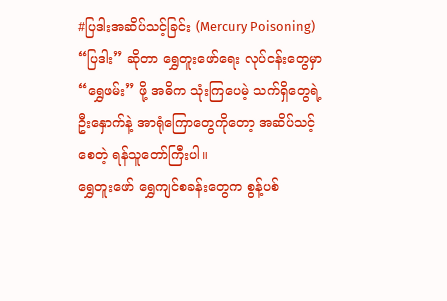#ပြဒါးအဆိပ်သင့်ခြင်း (Mercury Poisoning)
“ပြဒါး” ဆိုတာ ရွှေတူးဖော်ရေး လုပ်ငန်းတွေမှာ “ရွှေဖမ်း” ဖို့ အဓိက သုံးကြပေမဲ့ သက်ရှိတွေရဲ့ ဦးနှောက်နဲ့ အာရုံကြောတွေကိုတော့ အဆိပ်သင့်စေတဲ့ ရန်သူတော်ကြီးပါ။
ရွှေတူးဖော် ရွှေကျင်စခန်းတွေက စွန့်ပစ်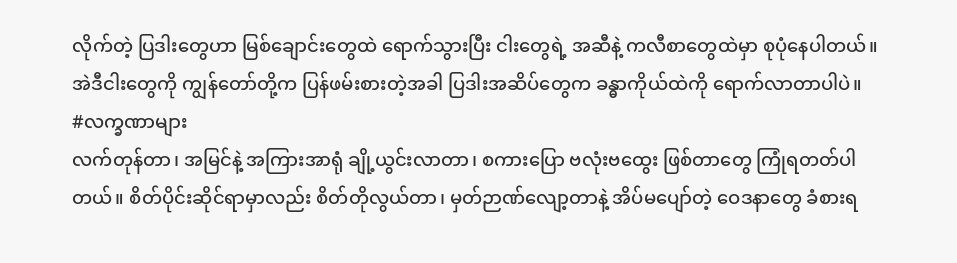လိုက်တဲ့ ပြဒါးတွေဟာ မြစ်ချောင်းတွေထဲ ရောက်သွားပြီး ငါးတွေရဲ့ အဆီနဲ့ ကလီစာတွေထဲမှာ စုပုံနေပါတယ်။ အဲဒီငါးတွေကို ကျွန်တော်တို့က ပြန်ဖမ်းစားတဲ့အခါ ပြဒါးအဆိပ်တွေက ခန္ဓာကိုယ်ထဲကို ရောက်လာတာပါပဲ။
#လက္ခဏာများ
လက်တုန်တာ၊ အမြင်နဲ့ အကြားအာရုံ ချို့ယွင်းလာတာ၊ စကားပြော ဗလုံးဗထွေး ဖြစ်တာတွေ ကြုံရတတ်ပါတယ်။ စိတ်ပိုင်းဆိုင်ရာမှာလည်း စိတ်တိုလွယ်တာ၊ မှတ်ဉာဏ်လျော့တာနဲ့ အိပ်မပျော်တဲ့ ဝေဒနာတွေ ခံစားရ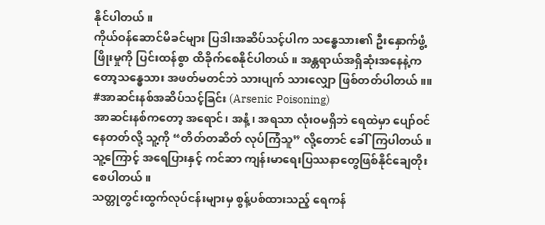နိုင်ပါတယ်။
ကိုယ်ဝန်ဆောင်မိခင်များ ပြဒါးအဆိပ်သင့်ပါက သန္ဓေသား၏ ဦးနှောက်ဖွံ့ဖြိုးမှုကို ပြင်းထန်စွာ ထိခိုက်စေနိုင်ပါတယ်။ အန္တရာယ်အရှိဆုံးအနေနဲ့ကတော့သန္ဓေသား အဖတ်မတင်ဘဲ သားပျက် သားလျှော ဖြစ်တတ်ပါတယ်။။
#အာဆင်းနစ်အဆိပ်သင့်ခြင်း (Arsenic Poisoning)
အာဆင်းနစ်ကတော့ အရောင်၊ အနံ့၊ အရသာ လုံးဝမရှိဘဲ ရေထဲမှာ ပျော်ဝင်နေတတ်လို့ သူ့ကို “တိတ်တဆိတ် လုပ်ကြံသူ” လို့တောင် ခေါ်ကြပါတယ်။ သူ့ကြောင့် အရေပြားနှင့် ကင်ဆာ ကျန်းမာရေးပြဿနာတွေဖြစ်နိုင်ချေတိုးစေပါတယ်။
သတ္တုတွင်းထွက်လုပ်ငန်းများမှ စွန့်ပစ်ထားသည့် ရေကန်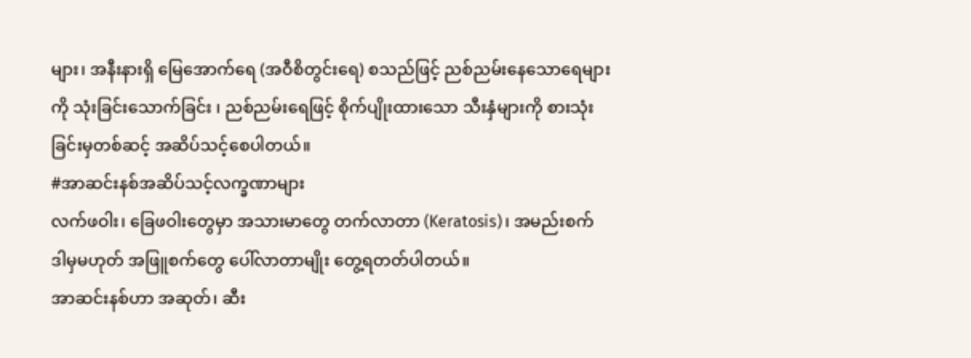များ၊ အနီးနားရှိ မြေအောက်ရေ (အဝီစိတွင်းရေ) စသည်ဖြင့် ညစ်ညမ်းနေသောရေများကို သုံးခြင်းသောက်ခြင်း ၊ ညစ်ညမ်းရေဖြင့် စိုက်ပျိုးထားသော သီးနှံများကို စားသုံးခြင်းမှတစ်ဆင့် အဆိပ်သင့်စေပါတယ်။
#အာဆင်းနစ်အဆိပ်သင့်လက္ခဏာများ
လက်ဖဝါး၊ ခြေဖဝါးတွေမှာ အသားမာတွေ တက်လာတာ (Keratosis)၊ အမည်းစက် ဒါမှမဟုတ် အဖြူစက်တွေ ပေါ်လာတာမျိုး တွေ့ရတတ်ပါတယ်။
အာဆင်းနစ်ဟာ အဆုတ်၊ ဆီး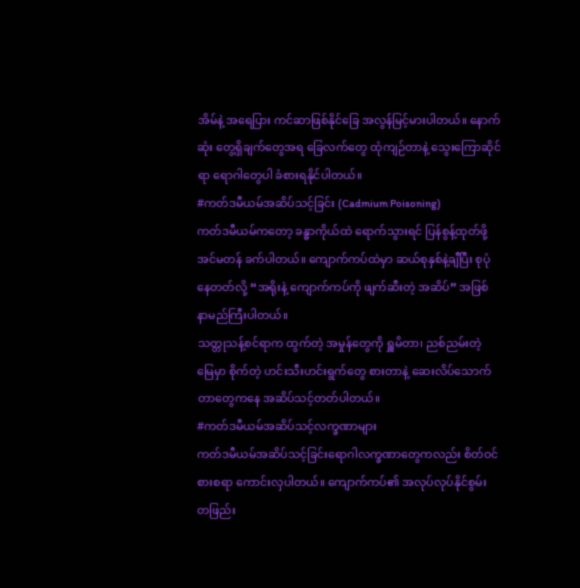အိမ်နဲ့ အရေပြား ကင်ဆာဖြစ်နိုင်ခြေ အလွန်မြင့်မားပါတယ်။ နောက်ဆုံး တွေ့ရှိချက်တွေအရ ခြေလက်တွေ ထုံကျဉ်တာနဲ့ သွေးကြောဆိုင်ရာ ရောဂါတွေပါ ခံစားရနိုင်ပါတယ်။
#ကတ်ဒမီယမ်အဆိပ်သင့်ခြင်း (Cadmium Poisoning)
ကတ်ဒမီယမ်ကတော့ ခန္ဓာကိုယ်ထဲ ရောက်သွားရင် ပြန်စွန့်ထုတ်ဖို့ အင်မတန် ခက်ပါတယ်။ ကျောက်ကပ်ထဲမှာ ဆယ်စုနှစ်နဲ့ချီပြီး စုပုံနေတတ်လို့ “အရိုးနဲ့ ကျောက်ကပ်ကို ဖျက်ဆီးတဲ့ အဆိပ်” အဖြစ် နာမည်ကြီးပါတယ်။
သတ္တုသန့်စင်ရာက ထွက်တဲ့ အမှုန်တွေကို ရှူမိတာ၊ ညစ်ညမ်းတဲ့ မြေမှာ စိုက်တဲ့ ဟင်းသီးဟင်းရွက်တွေ စားတာနဲ့ ဆေးလိပ်သောက်တာတွေကနေ အဆိပ်သင့်တတ်ပါတယ်။
#ကတ်ဒမီယမ်အဆိပ်သင့်လက္ခဏာများ
ကတ်ဒမီယမ်အဆိပ်သင့်ခြင်းရောဂါလက္ခဏာတွေကလည်း စိတ်ဝင်စားစရာ ကောင်းလှပါတယ်။ ကျောက်ကပ်၏ အလုပ်လုပ်နိုင်စွမ်း တဖြည်း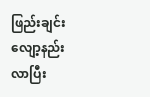ဖြည်းချင်း လျော့နည်းလာပြီး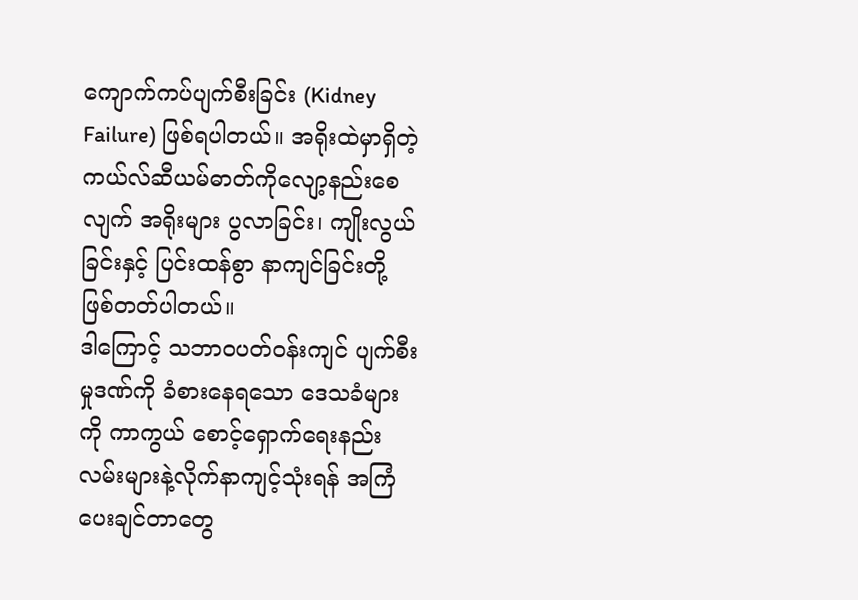ကျောက်ကပ်ပျက်စီးခြင်း (Kidney Failure) ဖြစ်ရပါတယ်။ အရိုးထဲမှာရှိတဲ့ ကယ်လ်ဆီယမ်ဓာတ်ကိုလျော့နည်းစေလျက် အရိုးများ ပွလာခြင်း၊ ကျိုးလွယ်ခြင်းနှင့် ပြင်းထန်စွာ နာကျင်ခြင်းတို့ ဖြစ်တတ်ပါတယ်။
ဒါကြောင့် သဘာဝပတ်ဝန်းကျင် ပျက်စီးမှုဒဏ်ကို ခံစားနေရသော ဒေသခံများကို ကာကွယ် စောင့်ရှောက်ရေးနည်းလမ်းများနဲ့လိုက်နာကျင့်သုံးရန် အကြံပေးချင်တာတွေ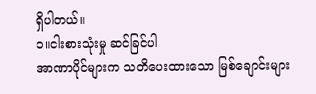ရှိပါတယ်။
၁။ငါးစားသုံးမှု ဆင်ခြင်ပါ
အာဏာပိုင်များက သတိပေးထားသော မြစ်ချောင်းများ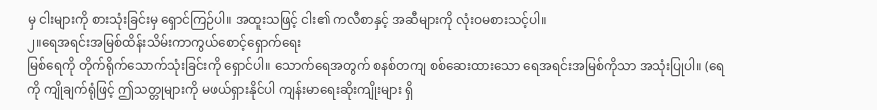မှ ငါးများကို စားသုံးခြင်းမှ ရှောင်ကြဉ်ပါ။ အထူးသဖြင့် ငါး၏ ကလီစာနှင့် အဆီများကို လုံးဝမစားသင့်ပါ။
၂။ရေအရင်းအမြစ်ထိန်းသိမ်းကာကွယ်စောင့်ရှောက်ရေး
မြစ်ရေကို တိုက်ရိုက်သောက်သုံးခြင်းကို ရှောင်ပါ။ သောက်ရေအတွက် စနစ်တကျ စစ်ဆေးထားသော ရေအရင်းအမြစ်ကိုသာ အသုံးပြုပါ။ (ရေကို ကျိုချက်ရုံဖြင့် ဤသတ္တုများကို မဖယ်ရှားနိုင်ပါ ကျန်းမာရေးဆိုးကျိုးများ ရှိ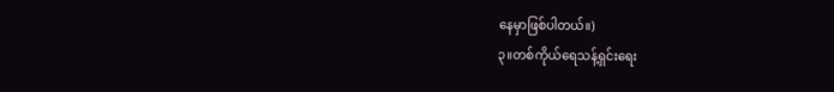နေမှာဖြစ်ပါတယ်။)
၃။တစ်ကိုယ်ရေသန့်ရှင်းရေး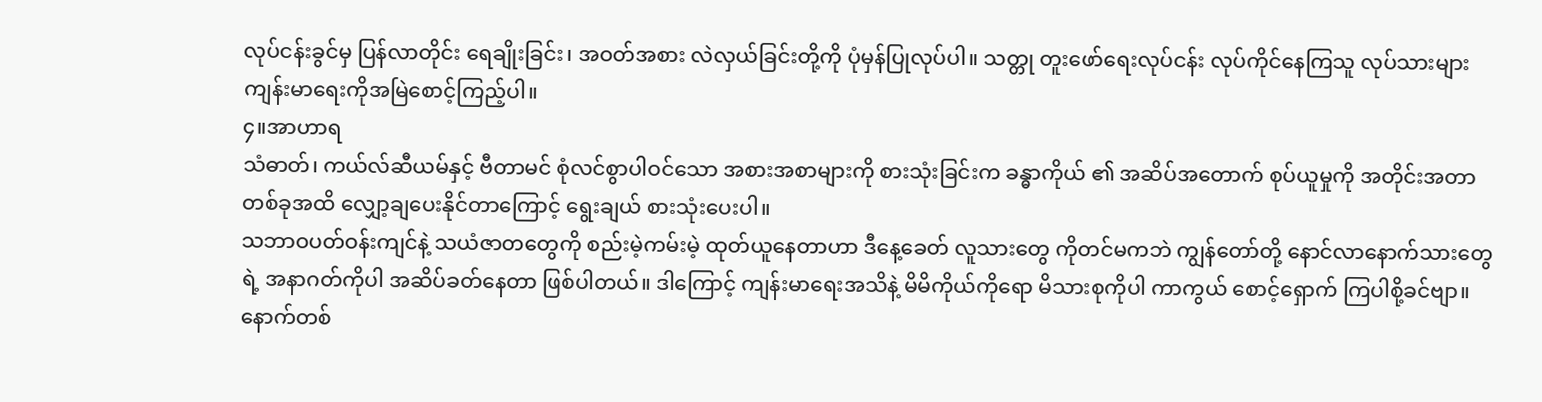လုပ်ငန်းခွင်မှ ပြန်လာတိုင်း ရေချိုးခြင်း၊ အဝတ်အစား လဲလှယ်ခြင်းတို့ကို ပုံမှန်ပြုလုပ်ပါ။ သတ္တု တူးဖော်ရေးလုပ်ငန်း လုပ်ကိုင်နေကြသူ လုပ်သားများကျန်းမာရေးကိုအမြဲစောင့်ကြည့်ပါ။
၄။အာဟာရ
သံဓာတ်၊ ကယ်လ်ဆီယမ်နှင့် ဗီတာမင် စုံလင်စွာပါဝင်သော အစားအစာများကို စားသုံးခြင်းက ခန္ဓာကိုယ် ၏ အဆိပ်အတောက် စုပ်ယူမှုကို အတိုင်းအတာတစ်ခုအထိ လျှော့ချပေးနိုင်တာကြောင့် ရွေးချယ် စားသုံးပေးပါ။
သဘာဝပတ်ဝန်းကျင်နဲ့ သယံဇာတတွေကို စည်းမဲ့ကမ်းမဲ့ ထုတ်ယူနေတာဟာ ဒီနေ့ခေတ် လူသားတွေ ကိုတင်မကဘဲ ကျွန်တော်တို့ နောင်လာနောက်သားတွေရဲ့ အနာဂတ်ကိုပါ အဆိပ်ခတ်နေတာ ဖြစ်ပါတယ်။ ဒါကြောင့် ကျန်းမာရေးအသိနဲ့ မိမိကိုယ်ကိုရော မိသားစုကိုပါ ကာကွယ် စောင့်ရှောက် ကြပါစို့ခင်ဗျာ။
နောက်တစ်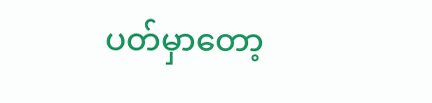ပတ်မှာတော့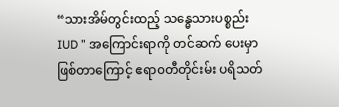“သားအိမ်တွင်းထည့် သန္ဓေသားပစ္စည်း IUD ” အကြောင်းရာကို တင်ဆက် ပေးမှာ ဖြစ်တာကြောင့် ဧရာ၀တီတိုင်းမ်း ပရိသတ်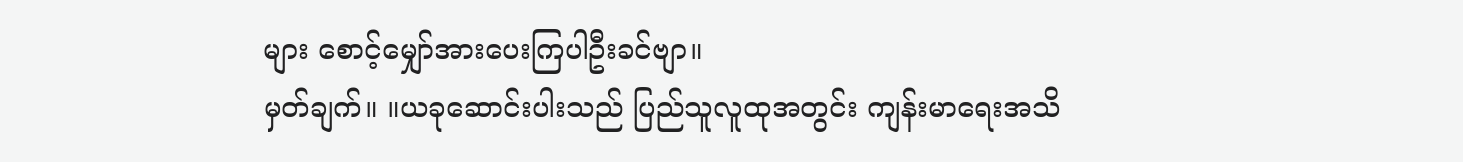များ စောင့်မျှော်အားပေးကြပါဦးခင်ဗျာ။
မှတ်ချက်။ ။ယခုဆောင်းပါးသည် ပြည်သူလူထုအတွင်း ကျန်းမာရေးအသိ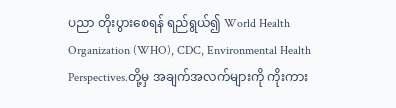ပညာ တိုးပွားစေရန် ရည်ရွယ်၍ World Health Organization (WHO), CDC, Environmental Health Perspectives.တို့မှ အချက်အလက်များကို ကိုးကား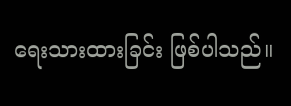ရေးသားထားခြင်း ဖြစ်ပါသည်။